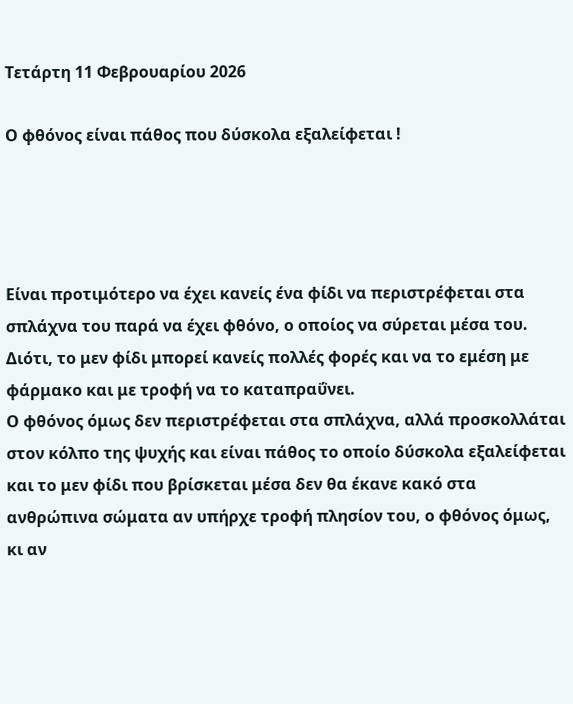Τετάρτη 11 Φεβρουαρίου 2026

Ο φθόνος είναι πάθος που δύσκολα εξαλείφεται !




Είναι προτιμότερο να έχει κανείς ένα φίδι να περιστρέφεται στα σπλάχνα του παρά να έχει φθόνο, ο οποίος να σύρεται μέσα του.
Διότι, το μεν φίδι μπορεί κανείς πολλές φορές και να το εμέση με φάρμακο και με τροφή να το καταπραΰνει.
Ο φθόνος όμως δεν περιστρέφεται στα σπλάχνα, αλλά προσκολλάται στον κόλπο της ψυχής και είναι πάθος το οποίο δύσκολα εξαλείφεται και το μεν φίδι που βρίσκεται μέσα δεν θα έκανε κακό στα ανθρώπινα σώματα αν υπήρχε τροφή πλησίον του, ο φθόνος όμως, κι αν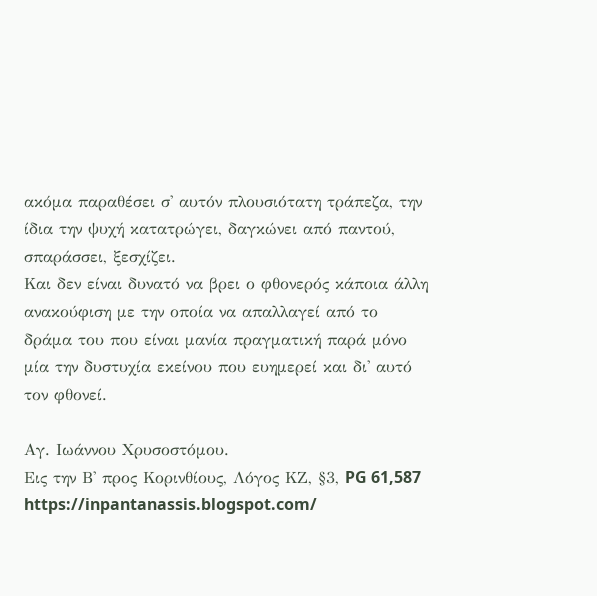ακόμα παραθέσει σ' αυτόν πλουσιότατη τράπεζα, την ίδια την ψυχή κατατρώγει, δαγκώνει από παντού, σπαράσσει, ξεσχίζει.
Και δεν είναι δυνατό να βρει ο φθονερός κάποια άλλη ανακούφιση με την οποία να απαλλαγεί από το δράμα του που είναι μανία πραγματική παρά μόνο μία την δυστυχία εκείνου που ευημερεί και δι' αυτό τον φθονεί.

Aγ. Ιωάννου Χρυσοστόμου.
Εις την Β' προς Κορινθίους, Λόγος ΚΖ, §3, PG 61,587
https://inpantanassis.blogspot.com/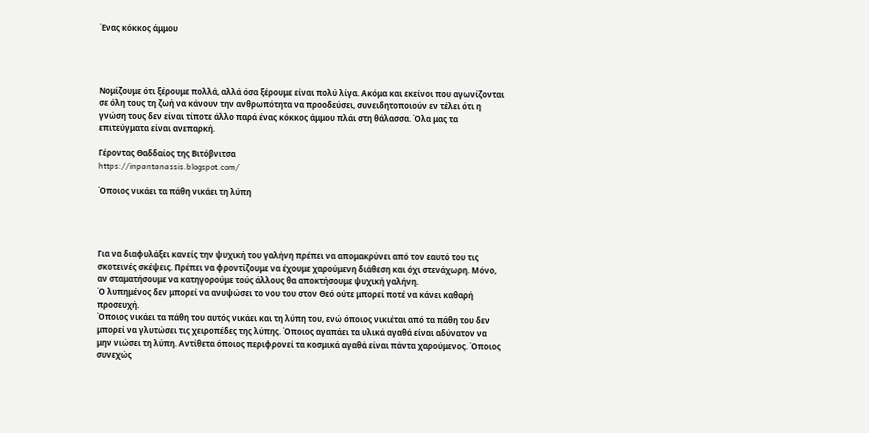Ένας κόκκος άμμου




Νομίζουμε ότι ξέρουμε πολλά, αλλά όσα ξέρουμε είναι πολύ λίγα. Ακόμα και εκείνοι που αγωνίζονται σε όλη τους τη ζωή να κάνουν την ανθρωπότητα να προοδεύσει, συνειδητοποιούν εν τέλει ότι η γνώση τους δεν είναι τίποτε άλλο παρά ένας κόκκος άμμου πλάι στη θάλασσα. Όλα μας τα επιτεύγματα είναι ανεπαρκή.

Γέροντας Θαδδαίος της Βιτόβνιτσα
https://inpantanassis.blogspot.com/

Όποιος νικάει τα πάθη νικάει τη λύπη




Για να διαφυλάξει κανείς την ψυχική του γαλήνη πρέπει να απομακρύνει από τον εαυτό του τις σκοτεινές σκέψεις. Πρέπει να φροντίζουμε να έχουμε χαρούμενη διάθεση και όχι στενάχωρη. Μόνο, αν σταματήσουμε να κατηγορούμε τούς άλλους θα αποκτήσουμε ψυχική γαλήνη.
Ό λυπημένος δεν μπορεί να ανυψώσει το νου του στον Θεό ούτε μπορεί ποτέ να κάνει καθαρή προσευχή.
Όποιος νικάει τα πάθη του αυτός νικάει και τη λύπη του, ενώ όποιος νικιέται από τα πάθη του δεν μπορεί να γλυτώσει τις χειροπέδες της λύπης. Όποιος αγαπάει τα υλικά αγαθά είναι αδύνατον να μην νιώσει τη λύπη. Αντίθετα όποιος περιφρονεί τα κοσμικά αγαθά είναι πάντα χαρούμενος. Όποιος συνεχώς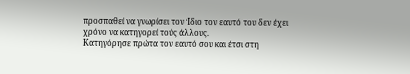προσπαθεί να γνωρίσει τον Ίδιο τον εαυτό του δεν έχει χρόνο να κατηγορεί τούς άλλους.
Κατηγόρησε πρώτα τον εαυτό σου και έτσι στη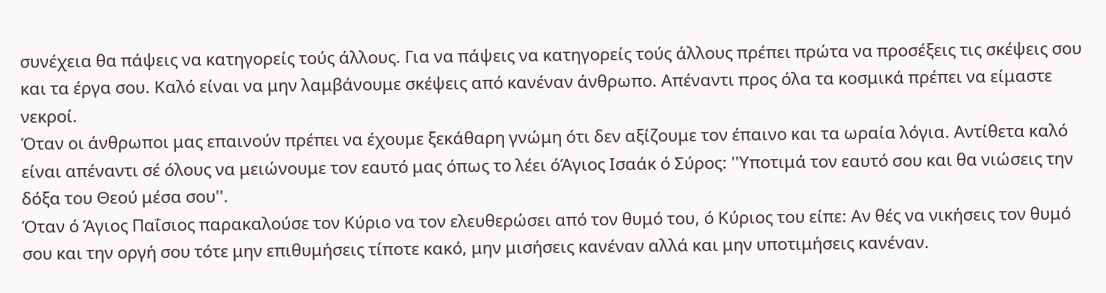συνέχεια θα πάψεις να κατηγορείς τούς άλλους. Για να πάψεις να κατηγορείς τούς άλλους πρέπει πρώτα να προσέξεις τις σκέψεις σου και τα έργα σου. Καλό είναι να μην λαμβάνουμε σκέψεις από κανέναν άνθρωπο. Απέναντι προς όλα τα κοσμικά πρέπει να είμαστε νεκροί.
Όταν οι άνθρωποι μας επαινούν πρέπει να έχουμε ξεκάθαρη γνώμη ότι δεν αξίζουμε τον έπαινο και τα ωραία λόγια. Αντίθετα καλό είναι απέναντι σέ όλους να μειώνουμε τον εαυτό μας όπως το λέει όΆγιος Ισαάκ ό Σύρος: ''Υποτιμά τον εαυτό σου και θα νιώσεις την δόξα του Θεού μέσα σου''.
Όταν ό Άγιος Παΐσιος παρακαλούσε τον Κύριο να τον ελευθερώσει από τον θυμό του, ό Κύριος του είπε: Αν θές να νικήσεις τον θυμό σου και την οργή σου τότε μην επιθυμήσεις τίποτε κακό, μην μισήσεις κανέναν αλλά και μην υποτιμήσεις κανέναν.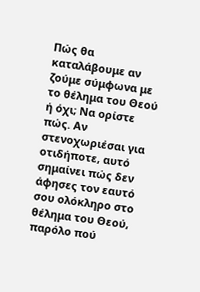Πώς θα καταλάβουμε αν ζούμε σύμφωνα με το θέλημα του Θεού ή όχι; Να ορίστε πώς. Αν στενοχωριέσαι για οτιδήποτε, αυτό σημαίνει πώς δεν άφησες τον εαυτό σου ολόκληρο στο θέλημα του Θεού, παρόλο πού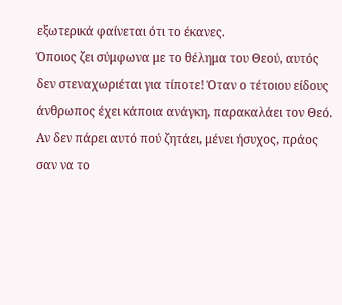εξωτερικά φαίνεται ότι το έκανες.
Όποιος ζει σύμφωνα με το θέλημα του Θεού, αυτός δεν στεναχωριέται για τίποτε! Όταν ο τέτοιου είδους άνθρωπος έχει κάποια ανάγκη, παρακαλάει τον Θεό. Αν δεν πάρει αυτό πού ζητάει, μένει ήσυχος, πράος σαν να το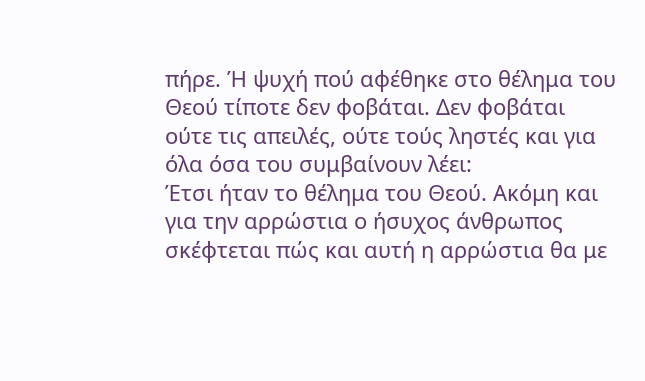πήρε. Ή ψυχή πού αφέθηκε στο θέλημα του Θεού τίποτε δεν φοβάται. Δεν φοβάται ούτε τις απειλές, ούτε τούς ληστές και για όλα όσα του συμβαίνουν λέει:
Έτσι ήταν το θέλημα του Θεού. Ακόμη και για την αρρώστια ο ήσυχος άνθρωπος σκέφτεται πώς και αυτή η αρρώστια θα με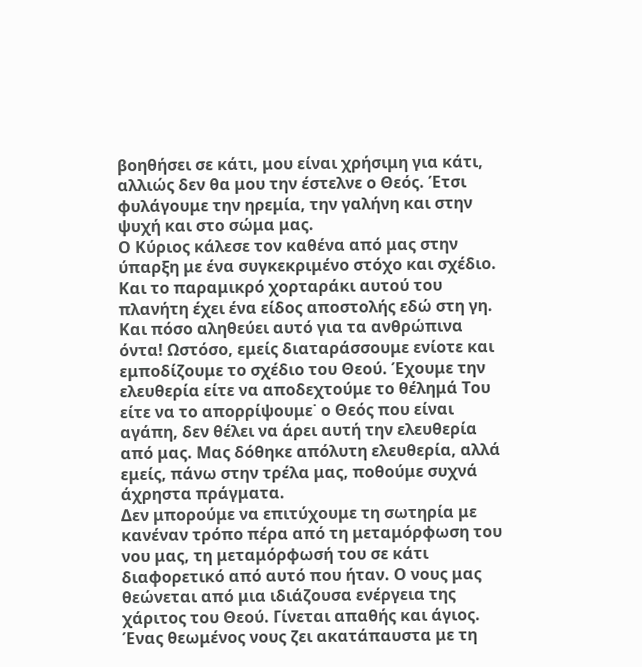βοηθήσει σε κάτι, μου είναι χρήσιμη για κάτι, αλλιώς δεν θα μου την έστελνε ο Θεός. Έτσι φυλάγουμε την ηρεμία, την γαλήνη και στην ψυχή και στο σώμα μας.
Ο Κύριος κάλεσε τον καθένα από μας στην ύπαρξη με ένα συγκεκριμένο στόχο και σχέδιο. Και το παραμικρό χορταράκι αυτού του πλανήτη έχει ένα είδος αποστολής εδώ στη γη. Και πόσο αληθεύει αυτό για τα ανθρώπινα όντα! Ωστόσο, εμείς διαταράσσουμε ενίοτε και εμποδίζουμε το σχέδιο του Θεού. Έχουμε την ελευθερία είτε να αποδεχτούμε το θέλημά Του είτε να το απορρίψουμε˙ ο Θεός που είναι αγάπη, δεν θέλει να άρει αυτή την ελευθερία από μας. Μας δόθηκε απόλυτη ελευθερία, αλλά εμείς, πάνω στην τρέλα μας, ποθούμε συχνά άχρηστα πράγματα.
Δεν μπορούμε να επιτύχουμε τη σωτηρία με κανέναν τρόπο πέρα από τη μεταμόρφωση του νου μας, τη μεταμόρφωσή του σε κάτι διαφορετικό από αυτό που ήταν. Ο νους μας θεώνεται από μια ιδιάζουσα ενέργεια της χάριτος του Θεού. Γίνεται απαθής και άγιος. Ένας θεωμένος νους ζει ακατάπαυστα με τη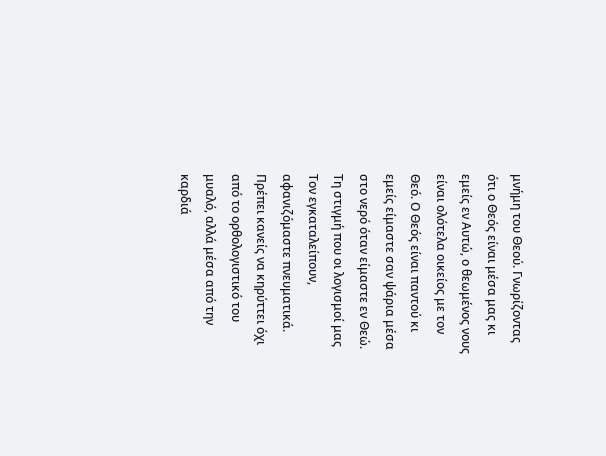μνήμη του Θεού. Γνωρίζοντας ότι ο Θεός είναι μέσα μας κι εμείς εν Αυτώ, ο θεωμένος νους είναι ολότελα οικείος με τον Θεό. Ο Θεός είναι παντού κι εμείς είμαστε σαν ψάρια μέσα στο νερό όταν είμαστε εν Θεώ. Τη στιγμή που οι λογισμοί μας Τον εγκαταλείπουν, αφανιζόμαστε πνευματικά.
Πρέπει κανείς να κηρύττει όχι από το ορθολογιστικό του μυαλό, αλλά μέσα από την καρδιά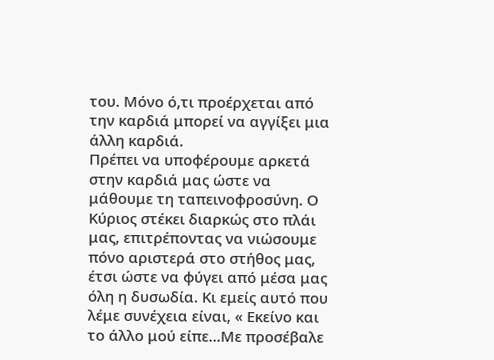του. Μόνο ό,τι προέρχεται από την καρδιά μπορεί να αγγίξει μια άλλη καρδιά.
Πρέπει να υποφέρουμε αρκετά στην καρδιά μας ώστε να μάθουμε τη ταπεινοφροσύνη. Ο Κύριος στέκει διαρκώς στο πλάι μας, επιτρέποντας να νιώσουμε πόνο αριστερά στο στήθος μας, έτσι ώστε να φύγει από μέσα μας όλη η δυσωδία. Κι εμείς αυτό που λέμε συνέχεια είναι, « Εκείνο και το άλλο μού είπε…Με προσέβαλε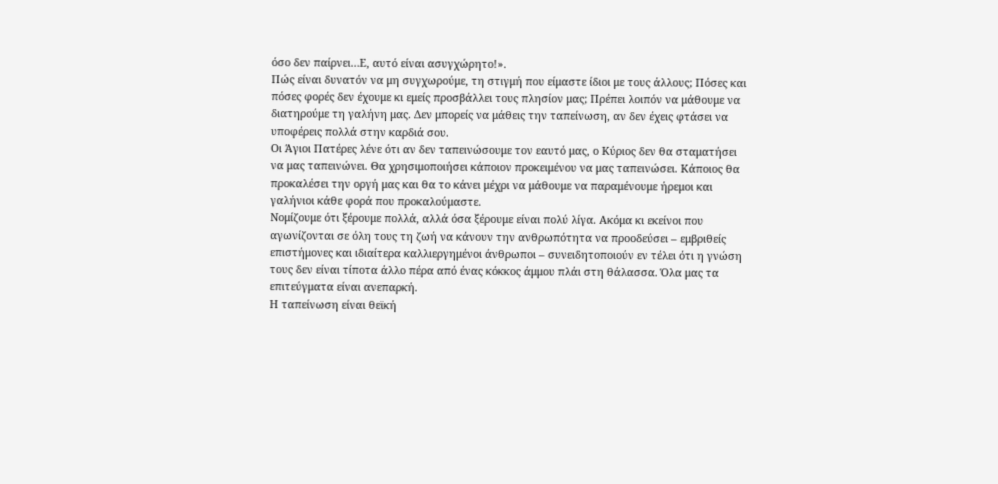όσο δεν παίρνει…Ε, αυτό είναι ασυγχώρητο!».
Πώς είναι δυνατόν να μη συγχωρούμε, τη στιγμή που είμαστε ίδιοι με τους άλλους; Πόσες και πόσες φορές δεν έχουμε κι εμείς προσβάλλει τους πλησίον μας; Πρέπει λοιπόν να μάθουμε να διατηρούμε τη γαλήνη μας. Δεν μπορείς να μάθεις την ταπείνωση, αν δεν έχεις φτάσει να υποφέρεις πολλά στην καρδιά σου.
Οι Άγιοι Πατέρες λένε ότι αν δεν ταπεινώσουμε τον εαυτό μας, ο Κύριος δεν θα σταματήσει να μας ταπεινώνει. Θα χρησιμοποιήσει κάποιον προκειμένου να μας ταπεινώσει. Κάποιος θα προκαλέσει την οργή μας και θα το κάνει μέχρι να μάθουμε να παραμένουμε ήρεμοι και γαλήνιοι κάθε φορά που προκαλούμαστε.
Νομίζουμε ότι ξέρουμε πολλά, αλλά όσα ξέρουμε είναι πολύ λίγα. Ακόμα κι εκείνοι που αγωνίζονται σε όλη τους τη ζωή να κάνουν την ανθρωπότητα να προοδεύσει – εμβριθείς επιστήμονες και ιδιαίτερα καλλιεργημένοι άνθρωποι – συνειδητοποιούν εν τέλει ότι η γνώση τους δεν είναι τίποτα άλλο πέρα από ένας κόκκος άμμου πλάι στη θάλασσα. Όλα μας τα επιτεύγματα είναι ανεπαρκή.
Η ταπείνωση είναι θεϊκή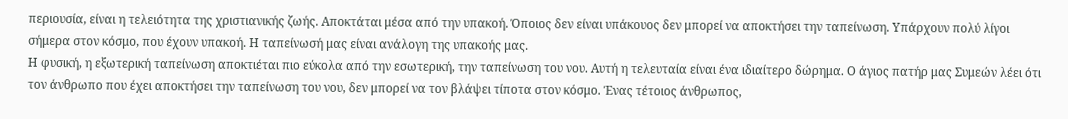περιουσία, είναι η τελειότητα της χριστιανικής ζωής. Αποκτάται μέσα από την υπακοή. Όποιος δεν είναι υπάκουος δεν μπορεί να αποκτήσει την ταπείνωση. Υπάρχουν πολύ λίγοι σήμερα στον κόσμο, που έχουν υπακοή. Η ταπείνωσή μας είναι ανάλογη της υπακοής μας.
Η φυσική, η εξωτερική ταπείνωση αποκτιέται πιο εύκολα από την εσωτερική, την ταπείνωση του νου. Αυτή η τελευταία είναι ένα ιδιαίτερο δώρημα. Ο άγιος πατήρ μας Συμεών λέει ότι τον άνθρωπο που έχει αποκτήσει την ταπείνωση του νου, δεν μπορεί να τον βλάψει τίποτα στον κόσμο. Ένας τέτοιος άνθρωπος,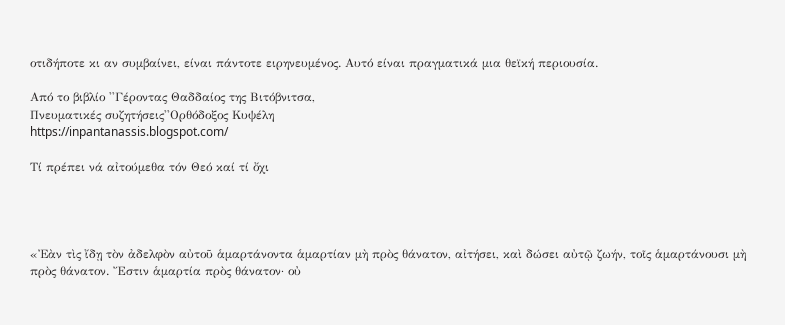οτιδήποτε κι αν συμβαίνει, είναι πάντοτε ειρηνευμένος. Αυτό είναι πραγματικά μια θεϊκή περιουσία.

Από το βιβλίο ''Γέροντας Θαδδαίος της Βιτόβνιτσα,
Πνευματικές συζητήσεις''Ορθόδοξος Κυψέλη
https://inpantanassis.blogspot.com/

Τί πρέπει νά αἰτούμεθα τόν Θεό καί τί ὄχι




«Ἐὰν τὶς ἴδῃ τὸν ἀδελφὸν αὐτοῦ ἁμαρτάνοντα ἁμαρτίαν μὴ πρὸς θάνατον, αἰτήσει, καὶ δώσει αὐτῷ ζωήν, τοῖς ἁμαρτάνουσι μὴ πρὸς θάνατον. Ἔστιν ἁμαρτία πρὸς θάνατον· οὐ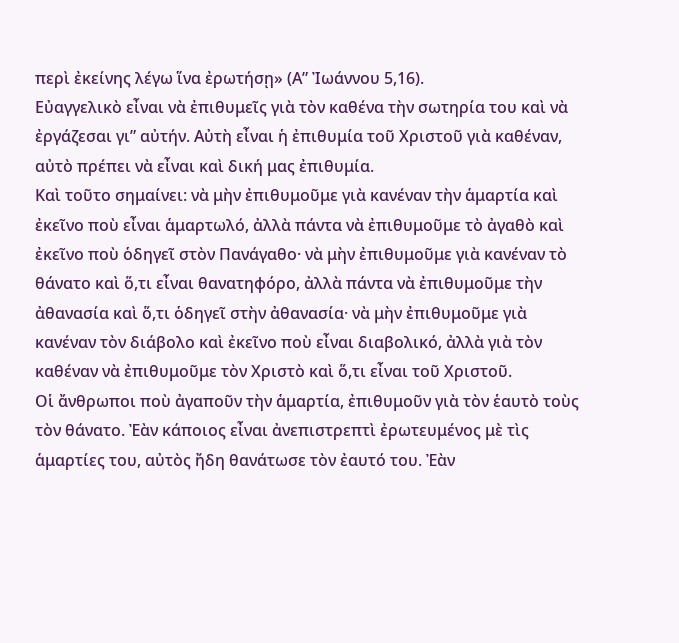περὶ ἐκείνης λέγω ἵνα ἐρωτήσῃ» (Α” Ἰωάννου 5,16).
Εὐαγγελικὸ εἶναι νὰ ἐπιθυμεῖς γιὰ τὸν καθένα τὴν σωτηρία του καὶ νὰ ἐργάζεσαι γι” αὐτήν. Αὐτὴ εἶναι ἡ ἐπιθυμία τοῦ Χριστοῦ γιὰ καθέναν, αὐτὸ πρέπει νὰ εἶναι καὶ δική μας ἐπιθυμία.
Καὶ τοῦτο σημαίνει: νὰ μὴν ἐπιθυμοῦμε γιὰ κανέναν τὴν ἁμαρτία καὶ ἐκεῖνο ποὺ εἶναι ἁμαρτωλό, ἀλλὰ πάντα νὰ ἐπιθυμοῦμε τὸ ἀγαθὸ καὶ ἐκεῖνο ποὺ ὁδηγεῖ στὸν Πανάγαθο· νὰ μὴν ἐπιθυμοῦμε γιὰ κανέναν τὸ θάνατο καὶ ὅ,τι εἶναι θανατηφόρο, ἀλλὰ πάντα νὰ ἐπιθυμοῦμε τὴν ἀθανασία καὶ ὅ,τι ὁδηγεῖ στὴν ἀθανασία· νὰ μὴν ἐπιθυμοῦμε γιὰ κανέναν τὸν διάβολο καὶ ἐκεῖνο ποὺ εἶναι διαβολικό, ἀλλὰ γιὰ τὸν καθέναν νὰ ἐπιθυμοῦμε τὸν Χριστὸ καὶ ὅ,τι εἶναι τοῦ Χριστοῦ.
Οἱ ἄνθρωποι ποὺ ἀγαποῦν τὴν ἁμαρτία, ἐπιθυμοῦν γιὰ τὸν ἑαυτὸ τοὺς τὸν θάνατο. Ἐὰν κάποιος εἶναι ἀνεπιστρεπτὶ ἐρωτευμένος μὲ τὶς ἁμαρτίες του, αὐτὸς ἤδη θανάτωσε τὸν ἐαυτό του. Ἐὰν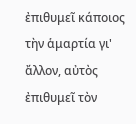ἐπιθυμεῖ κάποιος τὴν ἁμαρτία γι' ἄλλον, αὐτὸς ἐπιθυμεῖ τὸν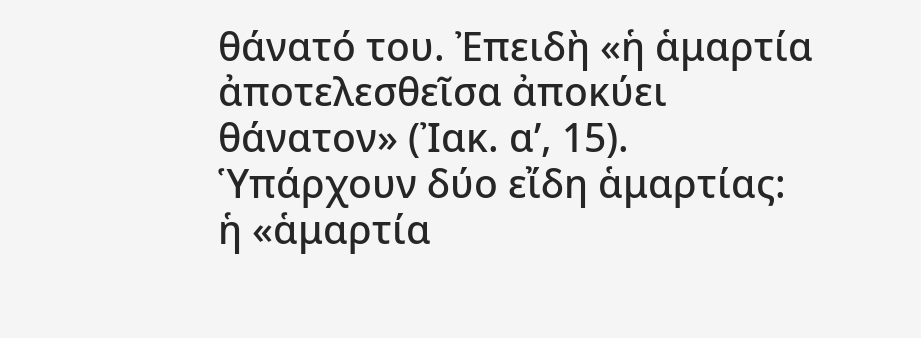θάνατό του. Ἐπειδὴ «ἡ ἁμαρτία ἀποτελεσθεῖσα ἀποκύει θάνατον» (Ἰακ. α’, 15).
Ὑπάρχουν δύο εἴδη ἁμαρτίας:
ἡ «ἁμαρτία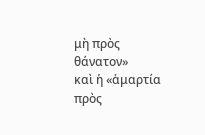μὴ πρὸς θάνατον»
καὶ ἡ «ἁμαρτία πρὸς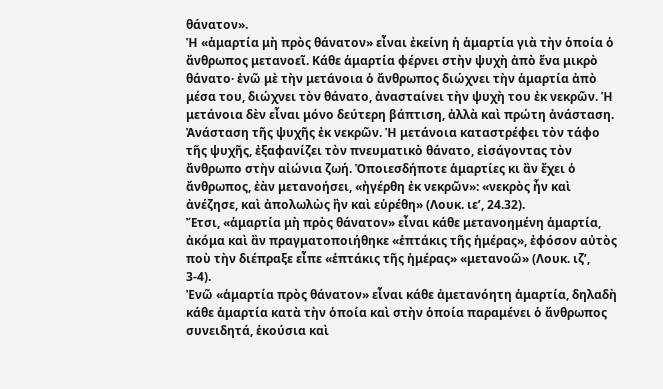θάνατον».
Ἡ «ἁμαρτία μὴ πρὸς θάνατον» εἶναι ἐκείνη ἡ ἁμαρτία γιὰ τὴν ὁποία ὁ ἄνθρωπος μετανοεῖ. Κάθε ἁμαρτία φέρνει στὴν ψυχὴ ἀπὸ ἕνα μικρὸ θάνατο· ἐνῶ μὲ τὴν μετάνοια ὁ ἄνθρωπος διώχνει τὴν ἁμαρτία ἀπὸ μέσα του, διώχνει τὸν θάνατο, ἀνασταίνει τὴν ψυχὴ του ἐκ νεκρῶν. Ἡ μετάνοια δὲν εἶναι μόνο δεύτερη βάπτιση, ἀλλὰ καὶ πρώτη ἀνάσταση. Ἀνάσταση τῆς ψυχῆς ἐκ νεκρῶν. Ἡ μετάνοια καταστρέφει τὸν τάφο τῆς ψυχῆς, ἐξαφανίζει τὸν πνευματικὸ θάνατο, εἰσάγοντας τὸν ἄνθρωπο στὴν αἰώνια ζωή. Ὁποιεσδήποτε ἁμαρτίες κι ἂν ἔχει ὁ ἄνθρωπος, ἐὰν μετανοήσει, «ἠγέρθη ἐκ νεκρῶν»: «νεκρὸς ἦν καὶ ἀνέζησε, καὶ ἀπολωλὼς ἢν καὶ εὑρέθη» (Λουκ. ιε’, 24.32).
Ἔτσι, «ἁμαρτία μὴ πρὸς θάνατον» εἶναι κάθε μετανοημένη ἁμαρτία, ἀκόμα καὶ ἂν πραγματοποιήθηκε «ἑπτάκις τῆς ἡμέρας», ἐφόσον αὐτὸς ποὺ τὴν διέπραξε εἶπε «ἑπτάκις τῆς ἡμέρας» «μετανοῶ» (Λουκ. ιζ’, 3-4).
Ἐνῶ «ἁμαρτία πρὸς θάνατον» εἶναι κάθε ἀμετανόητη ἁμαρτία, δηλαδὴ κάθε ἁμαρτία κατὰ τὴν ὁποία καὶ στὴν ὁποία παραμένει ὁ ἄνθρωπος συνειδητά, ἑκούσια καὶ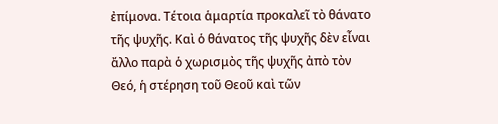ἐπίμονα. Τέτοια ἁμαρτία προκαλεῖ τὸ θάνατο τῆς ψυχῆς. Καὶ ὁ θάνατος τῆς ψυχῆς δὲν εἶναι ἄλλο παρὰ ὁ χωρισμὸς τῆς ψυχῆς ἀπὸ τὸν Θεό, ἡ στέρηση τοῦ Θεοῦ καὶ τῶν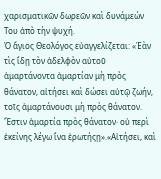χαρισματικῶν δωρεῶν καὶ δυνάμεών Του ἀπὸ τὴν ψυχή.
Ὁ ἅγιος Θεολόγος εὐαγγελίζεται: «Ἐὰν τὶς ἴδῃ τὸν ἀδελφὸν αὐτοῦ ἁμαρτάνοντα ἁμαρτίαν μὴ πρὸς θάνατον, αἰτήσει καὶ δώσει αὐτῷ ζωήν, τοῖς ἁμαρτάνουσι μὴ πρὸς θάνατον. Ἔστιν ἁμαρτία πρὸς θάνατον· οὐ περὶ ἐκείνης λέγω ἵνα ἐρωτήςῃ».«Αἰτήσει, καὶ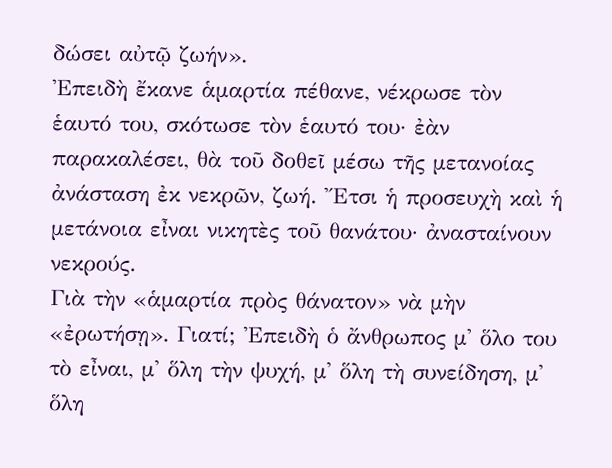δώσει αὐτῷ ζωήν».
Ἐπειδὴ ἔκανε ἁμαρτία πέθανε, νέκρωσε τὸν ἑαυτό του, σκότωσε τὸν ἑαυτό του· ἐὰν παρακαλέσει, θὰ τοῦ δοθεῖ μέσω τῆς μετανοίας ἀνάσταση ἐκ νεκρῶν, ζωή. Ἔτσι ἡ προσευχὴ καὶ ἡ μετάνοια εἶναι νικητὲς τοῦ θανάτου· ἀνασταίνουν νεκρούς.
Γιὰ τὴν «ἁμαρτία πρὸς θάνατον» νὰ μὴν «ἐρωτήσῃ». Γιατί; Ἐπειδὴ ὁ ἄνθρωπος μ' ὅλο του τὸ εἶναι, μ' ὅλη τὴν ψυχή, μ' ὅλη τὴ συνείδηση, μ' ὅλη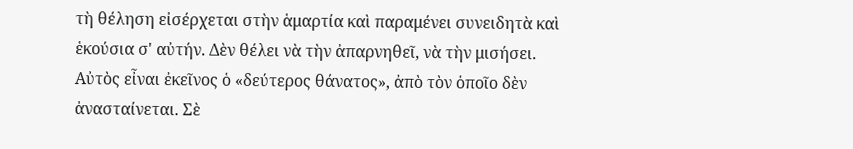τὴ θέληση εἰσέρχεται στὴν ἁμαρτία καὶ παραμένει συνειδητὰ καὶ ἑκούσια σ' αὐτήν. Δὲν θέλει νὰ τὴν ἀπαρνηθεῖ, νὰ τὴν μισήσει.
Αὐτὸς εἶναι ἐκεῖνος ὁ «δεύτερος θάνατος», ἀπὸ τὸν ὁποῖο δὲν ἀνασταίνεται. Σὲ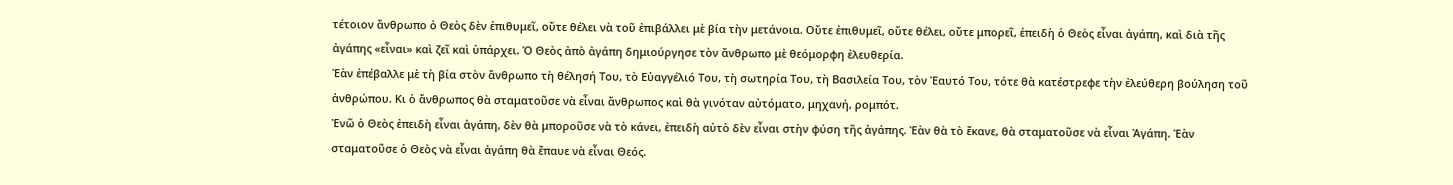τέτοιον ἄνθρωπο ὁ Θεὸς δὲν ἐπιθυμεῖ, οὔτε θέλει νὰ τοῦ ἐπιβάλλει μὲ βία τὴν μετάνοια. Οὔτε ἐπιθυμεῖ, οὔτε θέλει, οὔτε μπορεῖ, ἐπειδὴ ὁ Θεὸς εἶναι ἀγάπη, καὶ διὰ τῆς ἀγάπης «εἶναι» καὶ ζεῖ καὶ ὑπάρχει. Ὁ Θεὸς ἀπὸ ἀγάπη δημιούργησε τὸν ἄνθρωπο μὲ θεόμορφη ἐλευθερία.
Ἐὰν ἐπέβαλλε μὲ τὴ βία στὸν ἄνθρωπο τὴ θέλησή Του, τὸ Εὐαγγέλιό Του, τὴ σωτηρία Του, τὴ Βασιλεία Του, τὸν Ἑαυτό Του, τότε θὰ κατέστρεφε τὴν ἐλεύθερη βούληση τοῦ ἀνθρώπου. Κι ὁ ἄνθρωπος θὰ σταματοῦσε νὰ εἶναι ἄνθρωπος καὶ θὰ γινόταν αὐτόματο, μηχανή, ρομπότ.
Ἐνῶ ὁ Θεὸς ἐπειδὴ εἶναι ἀγάπη, δὲν θὰ μποροῦσε νὰ τὸ κάνει, ἐπειδὴ αὐτὸ δὲν εἶναι στὴν φύση τῆς ἀγάπης. Ἐὰν θὰ τὸ ἔκανε, θὰ σταματοῦσε νὰ εἶναι Ἀγάπη. Ἐὰν σταματοῦσε ὁ Θεὸς νὰ εἶναι ἀγάπη θὰ ἔπαυε νὰ εἶναι Θεός.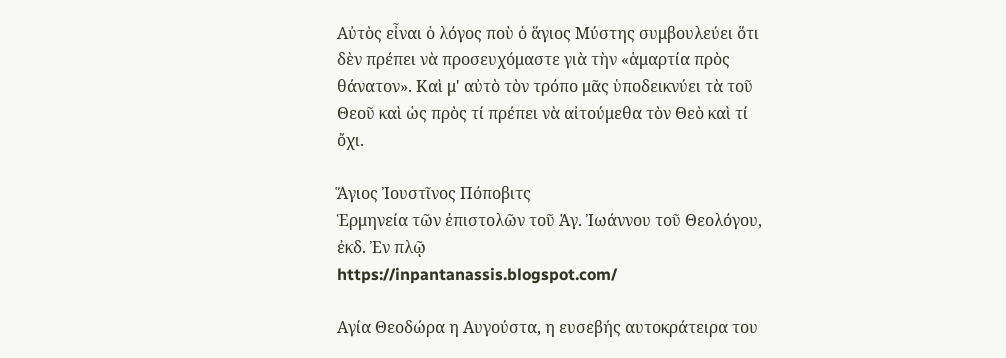Αὐτὸς εἶναι ὁ λόγος ποὺ ὁ ἅγιος Μύστης συμβουλεύει ὅτι δὲν πρέπει νὰ προσευχόμαστε γιὰ τὴν «ἁμαρτία πρὸς θάνατον». Καὶ μ' αὐτὸ τὸν τρόπο μᾶς ὑποδεικνύει τὰ τοῦ Θεοῦ καὶ ὡς πρὸς τί πρέπει νὰ αἰτούμεθα τὸν Θεὸ καὶ τί ὄχι.

Ἅγιος Ἰουστῖνος Πόποβιτς
Ἑρμηνεία τῶν ἐπιστολῶν τοῦ Ἁγ. Ἰωάννου τοῦ Θεολόγου, ἐκδ. Ἐν πλῷ
https://inpantanassis.blogspot.com/

Αγία Θεοδώρα η Αυγούστα, η ευσεβής αυτοκράτειρα του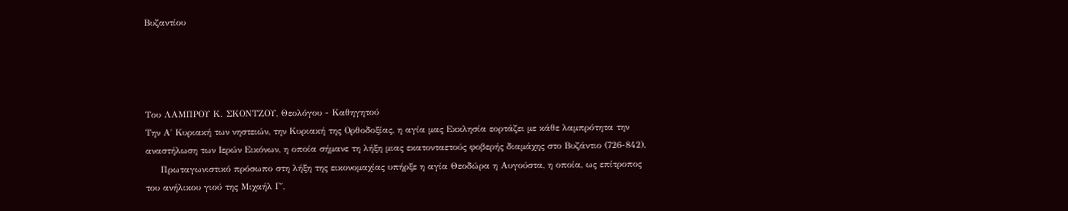Βυζαντίου




Του ΛΑΜΠΡΟΥ Κ. ΣΚΟΝΤΖΟΥ, Θεολόγου - Καθηγητού
Την Α΄ Κυριακή των νηστειών, την Κυριακή της Ορθοδοξίας, η αγία μας Εκκλησία εορτάζει με κάθε λαμπρότητα την αναστήλωση των Ιερών Εικόνων, η οποία σήμανε τη λήξη μιας εκατονταετούς φοβερής διαμάχης στο Βυζάντιο (726-842).
     Πρωταγωνιστικό πρόσωπο στη λήξη της εικονομαχίας υπήρξε η αγία Θεοδώρα η Αυγούστα, η οποία, ως επίτροπος του ανήλικου γιού της Μιχαήλ Γ΄,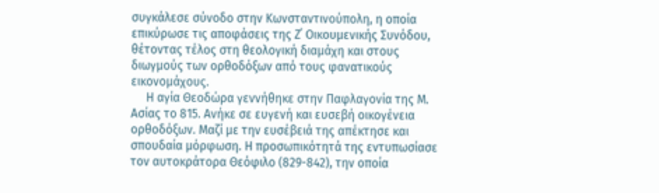συγκάλεσε σύνοδο στην Κωνσταντινούπολη, η οποία επικύρωσε τις αποφάσεις της Ζ΄ Οικουμενικής Συνόδου, θέτοντας τέλος στη θεολογική διαμάχη και στους διωγμούς των ορθοδόξων από τους φανατικούς εικονομάχους.
     Η αγία Θεοδώρα γεννήθηκε στην Παφλαγονία της Μ. Ασίας το 815. Ανήκε σε ευγενή και ευσεβή οικογένεια ορθοδόξων. Μαζί με την ευσέβειά της απέκτησε και σπουδαία μόρφωση. Η προσωπικότητά της εντυπωσίασε τον αυτοκράτορα Θεόφιλο (829-842), την οποία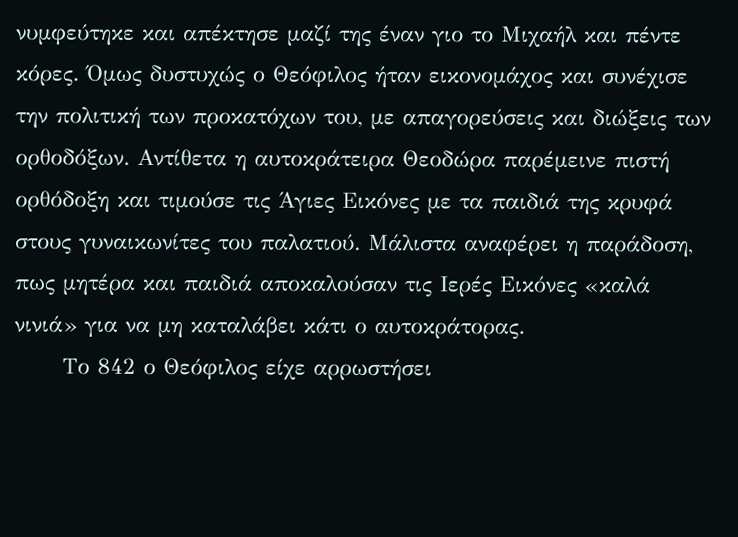νυμφεύτηκε και απέκτησε μαζί της έναν γιο το Μιχαήλ και πέντε κόρες. Όμως δυστυχώς ο Θεόφιλος ήταν εικονομάχος και συνέχισε την πολιτική των προκατόχων του, με απαγορεύσεις και διώξεις των ορθοδόξων. Αντίθετα η αυτοκράτειρα Θεοδώρα παρέμεινε πιστή ορθόδοξη και τιμούσε τις Άγιες Εικόνες με τα παιδιά της κρυφά στους γυναικωνίτες του παλατιού. Μάλιστα αναφέρει η παράδοση, πως μητέρα και παιδιά αποκαλούσαν τις Ιερές Εικόνες «καλά νινιά» για να μη καταλάβει κάτι ο αυτοκράτορας.
      Το 842 ο Θεόφιλος είχε αρρωστήσει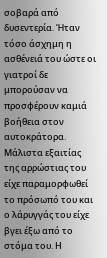σοβαρά από δυσεντερία. Ήταν τόσο άσχημη η ασθένειά του ώστε οι γιατροί δε μπορούσαν να προσφέρουν καμιά βοήθεια στον αυτοκράτορα. Μάλιστα εξαιτίας της αρρώστιας του είχε παραμορφωθεί το πρόσωπό του και ο λάρυγγάς του είχε βγει έξω από το στόμα του. Η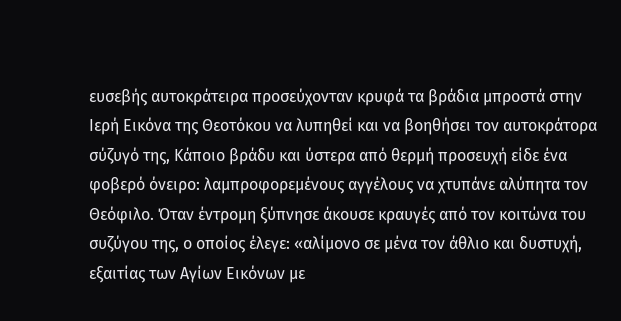ευσεβής αυτοκράτειρα προσεύχονταν κρυφά τα βράδια μπροστά στην Ιερή Εικόνα της Θεοτόκου να λυπηθεί και να βοηθήσει τον αυτοκράτορα σύζυγό της, Κάποιο βράδυ και ύστερα από θερμή προσευχή είδε ένα φοβερό όνειρο: λαμπροφορεμένους αγγέλους να χτυπάνε αλύπητα τον Θεόφιλο. Όταν έντρομη ξύπνησε άκουσε κραυγές από τον κοιτώνα του συζύγου της, ο οποίος έλεγε: «αλίμονο σε μένα τον άθλιο και δυστυχή, εξαιτίας των Αγίων Εικόνων με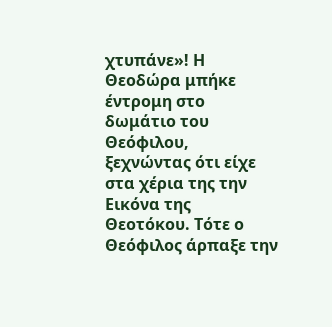χτυπάνε»! Η Θεοδώρα μπήκε έντρομη στο δωμάτιο του Θεόφιλου, ξεχνώντας ότι είχε στα χέρια της την Εικόνα της Θεοτόκου. Τότε ο Θεόφιλος άρπαξε την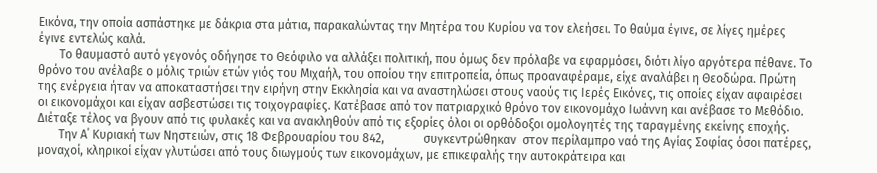Εικόνα, την οποία ασπάστηκε με δάκρια στα μάτια, παρακαλώντας την Μητέρα του Κυρίου να τον ελεήσει. Το θαύμα έγινε, σε λίγες ημέρες έγινε εντελώς καλά.
       Το θαυμαστό αυτό γεγονός οδήγησε το Θεόφιλο να αλλάξει πολιτική, που όμως δεν πρόλαβε να εφαρμόσει, διότι λίγο αργότερα πέθανε. Το θρόνο του ανέλαβε ο μόλις τριών ετών γιός του Μιχαήλ, του οποίου την επιτροπεία, όπως προαναφέραμε, είχε αναλάβει η Θεοδώρα. Πρώτη της ενέργεια ήταν να αποκαταστήσει την ειρήνη στην Εκκλησία και να αναστηλώσει στους ναούς τις Ιερές Εικόνες, τις οποίες είχαν αφαιρέσει οι εικονομάχοι και είχαν ασβεστώσει τις τοιχογραφίες. Κατέβασε από τον πατριαρχικό θρόνο τον εικονομάχο Ιωάννη και ανέβασε το Μεθόδιο. Διέταξε τέλος να βγουν από τις φυλακές και να ανακληθούν από τις εξορίες όλοι οι ορθόδοξοι ομολογητές της ταραγμένης εκείνης εποχής.
       Την Α΄ Κυριακή των Νηστειών, στις 18 Φεβρουαρίου του 842,             συγκεντρώθηκαν  στον περίλαμπρο ναό της Αγίας Σοφίας όσοι πατέρες, μοναχοί, κληρικοί είχαν γλυτώσει από τους διωγμούς των εικονομάχων, με επικεφαλής την αυτοκράτειρα και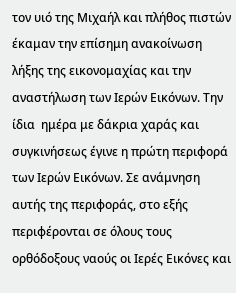τον υιό της Μιχαήλ και πλήθος πιστών έκαμαν την επίσημη ανακοίνωση λήξης της εικονομαχίας και την αναστήλωση των Ιερών Εικόνων. Την ίδια  ημέρα με δάκρια χαράς και συγκινήσεως έγινε η πρώτη περιφορά των Ιερών Εικόνων. Σε ανάμνηση αυτής της περιφοράς, στο εξής περιφέρονται σε όλους τους ορθόδοξους ναούς οι Ιερές Εικόνες και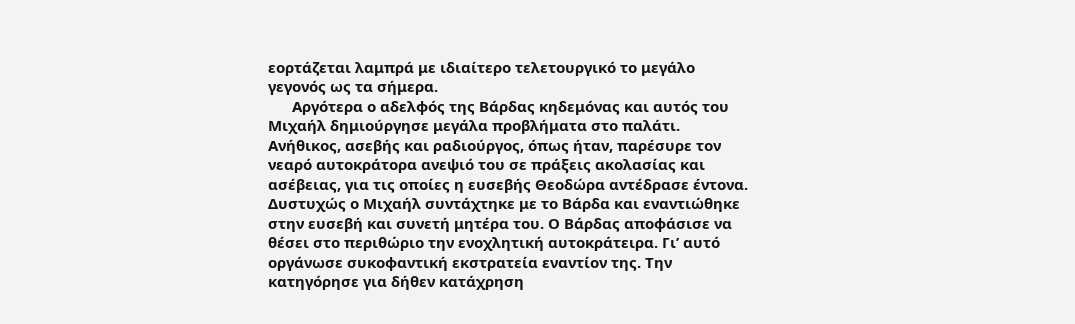εορτάζεται λαμπρά με ιδιαίτερο τελετουργικό το μεγάλο γεγονός ως τα σήμερα.
      Αργότερα ο αδελφός της Βάρδας κηδεμόνας και αυτός του Μιχαήλ δημιούργησε μεγάλα προβλήματα στο παλάτι. Ανήθικος, ασεβής και ραδιούργος, όπως ήταν, παρέσυρε τον νεαρό αυτοκράτορα ανεψιό του σε πράξεις ακολασίας και ασέβειας, για τις οποίες η ευσεβής Θεοδώρα αντέδρασε έντονα. Δυστυχώς ο Μιχαήλ συντάχτηκε με το Βάρδα και εναντιώθηκε στην ευσεβή και συνετή μητέρα του. Ο Βάρδας αποφάσισε να θέσει στο περιθώριο την ενοχλητική αυτοκράτειρα. Γι’ αυτό οργάνωσε συκοφαντική εκστρατεία εναντίον της. Την κατηγόρησε για δήθεν κατάχρηση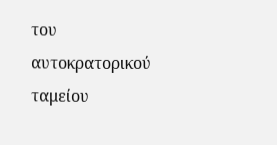του αυτοκρατορικού ταμείου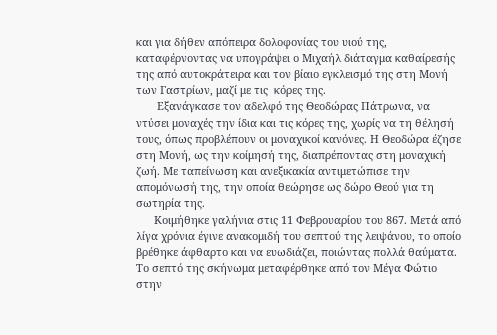και για δήθεν απόπειρα δολοφονίας του υιού της, καταφέρνοντας να υπογράψει ο Μιχαήλ διάταγμα καθαίρεσής της από αυτοκράτειρα και τον βίαιο εγκλεισμό της στη Μονή των Γαστρίων, μαζί με τις  κόρες της.
       Εξανάγκασε τον αδελφό της Θεοδώρας Πάτρωνα, να ντύσει μοναχές την ίδια και τις κόρες της, χωρίς να τη θέλησή τους, όπως προβλέπουν οι μοναχικοί κανόνες. Η Θεοδώρα έζησε στη Μονή, ως την κοίμησή της, διαπρέποντας στη μοναχική ζωή. Με ταπείνωση και ανεξικακία αντιμετώπισε την απομόνωσή της, την οποία θεώρησε ως δώρο Θεού για τη σωτηρία της.
      Κοιμήθηκε γαλήνια στις 11 Φεβρουαρίου του 867. Μετά από λίγα χρόνια έγινε ανακομιδή του σεπτού της λειψάνου, το οποίο βρέθηκε άφθαρτο και να ευωδιάζει, ποιώντας πολλά θαύματα. Το σεπτό της σκήνωμα μεταφέρθηκε από τον Μέγα Φώτιο στην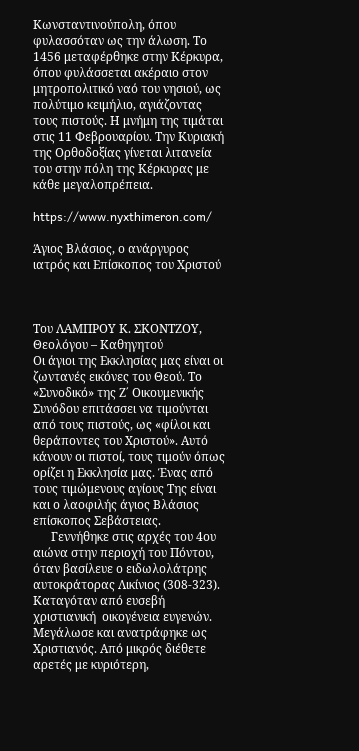Κωνσταντινούπολη, όπου φυλασσόταν ως την άλωση. Το 1456 μεταφέρθηκε στην Κέρκυρα, όπου φυλάσσεται ακέραιο στον μητροπολιτικό ναό του νησιού, ως πολύτιμο κειμήλιο, αγιάζοντας τους πιστούς. Η μνήμη της τιμάται στις 11 Φεβρουαρίου. Την Κυριακή της Ορθοδοξίας γίνεται λιτανεία του στην πόλη της Κέρκυρας με κάθε μεγαλοπρέπεια.

https://www.nyxthimeron.com/

Άγιος Βλάσιος, ο ανάργυρος ιατρός και Επίσκοπος του Χριστού



Του ΛΑΜΠΡΟΥ Κ. ΣΚΟΝΤΖΟΥ, Θεολόγου – Καθηγητού
Οι άγιοι της Εκκλησίας μας είναι οι ζωντανές εικόνες του Θεού. Το «Συνοδικό» της Ζ΄ Οικουμενικής Συνόδου επιτάσσει να τιμούνται από τους πιστούς, ως «φίλοι και θεράποντες του Χριστού». Αυτό κάνουν οι πιστοί, τους τιμούν όπως ορίζει η Εκκλησία μας. Ένας από τους τιμώμενους αγίους Της είναι και ο λαοφιλής άγιος Βλάσιος επίσκοπος Σεβάστειας.
      Γεννήθηκε στις αρχές του 4ου αιώνα στην περιοχή του Πόντου, όταν βασίλευε ο ειδωλολάτρης αυτοκράτορας Λικίνιος (308-323). Καταγόταν από ευσεβή χριστιανική  οικογένεια ευγενών. Μεγάλωσε και ανατράφηκε ως Χριστιανός. Από μικρός διέθετε αρετές με κυριότερη,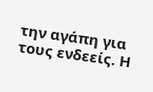την αγάπη για τους ενδεείς. Η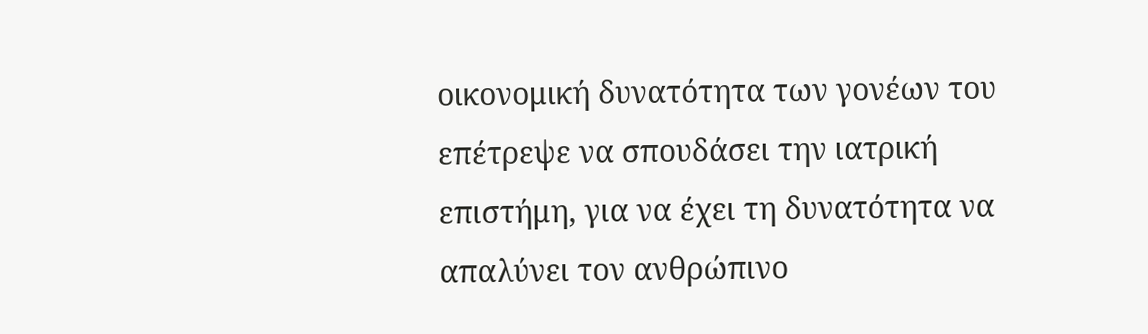οικονομική δυνατότητα των γονέων του επέτρεψε να σπουδάσει την ιατρική επιστήμη, για να έχει τη δυνατότητα να απαλύνει τον ανθρώπινο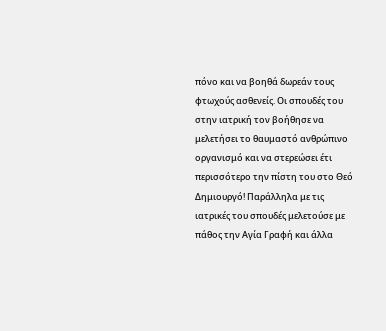πόνο και να βοηθά δωρεάν τους φτωχούς ασθενείς. Οι σπουδές του στην ιατρική τον βοήθησε να μελετήσει το θαυμαστό ανθρώπινο οργανισμό και να στερεώσει έτι περισσότερο την πίστη του στο Θεό Δημιουργό! Παράλληλα με τις ιατρικές του σπουδές μελετούσε με πάθος την Αγία Γραφή και άλλα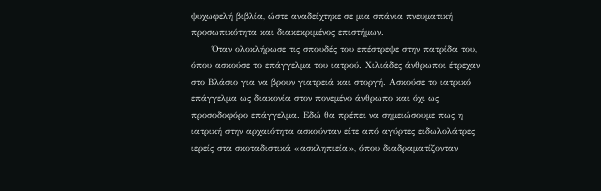ψυχωφελή βιβλία, ώστε αναδείχτηκε σε μια σπάνια πνευματική προσωπικότητα και διακεκριμένος επιστήμων.
       Όταν ολοκλήρωσε τις σπουδές του επέστρεψε στην πατρίδα του, όπου ασκούσε το επάγγελμα του ιατρού. Χιλιάδες άνθρωποι έτρεχαν στο Βλάσιο για να βρουν γιατρειά και στοργή. Ασκούσε το ιατρικό επάγγελμα ως διακονία στον πονεμένο άνθρωπο και όχι ως προσοδοφόρο επάγγελμα. Εδώ θα πρέπει να σημειώσουμε πως η ιατρική στην αρχαιότητα ασκούνταν είτε από αγύρτες ειδωλολάτρες ιερείς στα σκοταδιστικά «ασκληπιεία», όπου διαδραματίζονταν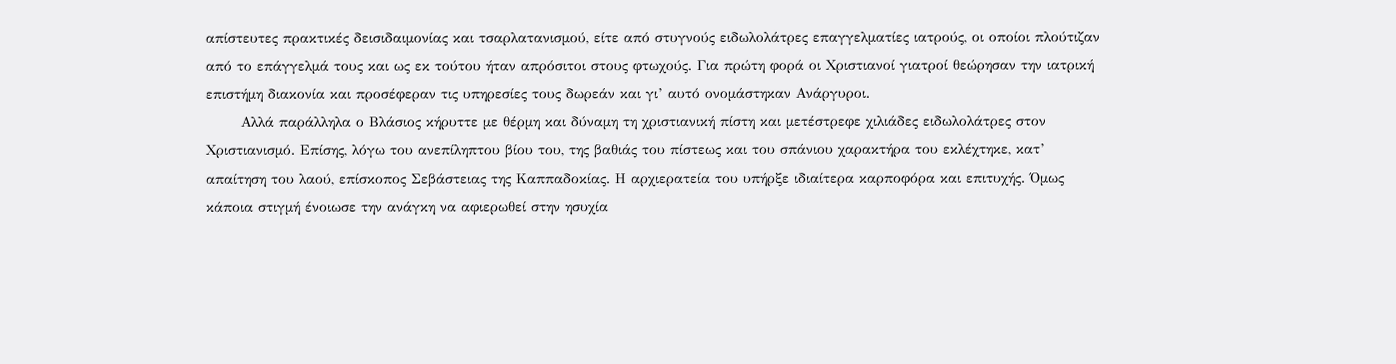απίστευτες πρακτικές δεισιδαιμονίας και τσαρλατανισμού, είτε από στυγνούς ειδωλολάτρες επαγγελματίες ιατρούς, οι οποίοι πλούτιζαν από το επάγγελμά τους και ως εκ τούτου ήταν απρόσιτοι στους φτωχούς. Για πρώτη φορά οι Χριστιανοί γιατροί θεώρησαν την ιατρική επιστήμη διακονία και προσέφεραν τις υπηρεσίες τους δωρεάν και γι’ αυτό ονομάστηκαν Ανάργυροι.
       Αλλά παράλληλα ο Βλάσιος κήρυττε με θέρμη και δύναμη τη χριστιανική πίστη και μετέστρεφε χιλιάδες ειδωλολάτρες στον Χριστιανισμό. Επίσης, λόγω του ανεπίληπτου βίου του, της βαθιάς του πίστεως και του σπάνιου χαρακτήρα του εκλέχτηκε, κατ’ απαίτηση του λαού, επίσκοπος Σεβάστειας της Καππαδοκίας. Η αρχιερατεία του υπήρξε ιδιαίτερα καρποφόρα και επιτυχής. Όμως κάποια στιγμή ένοιωσε την ανάγκη να αφιερωθεί στην ησυχία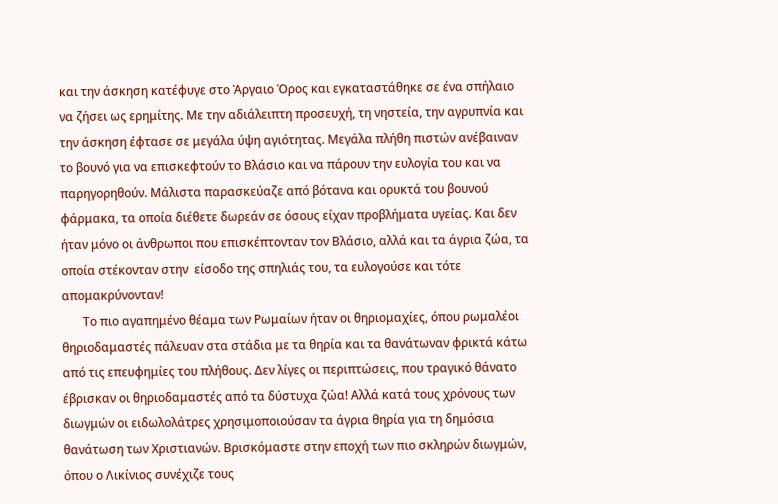και την άσκηση κατέφυγε στο Άργαιο Όρος και εγκαταστάθηκε σε ένα σπήλαιο να ζήσει ως ερημίτης. Με την αδιάλειπτη προσευχή, τη νηστεία, την αγρυπνία και την άσκηση έφτασε σε μεγάλα ύψη αγιότητας. Μεγάλα πλήθη πιστών ανέβαιναν το βουνό για να επισκεφτούν το Βλάσιο και να πάρουν την ευλογία του και να παρηγορηθούν. Μάλιστα παρασκεύαζε από βότανα και ορυκτά του βουνού φάρμακα, τα οποία διέθετε δωρεάν σε όσους είχαν προβλήματα υγείας. Και δεν ήταν μόνο οι άνθρωποι που επισκέπτονταν τον Βλάσιο, αλλά και τα άγρια ζώα, τα οποία στέκονταν στην  είσοδο της σπηλιάς του, τα ευλογούσε και τότε απομακρύνονταν!
       Το πιο αγαπημένο θέαμα των Ρωμαίων ήταν οι θηριομαχίες, όπου ρωμαλέοι θηριοδαμαστές πάλευαν στα στάδια με τα θηρία και τα θανάτωναν φρικτά κάτω από τις επευφημίες του πλήθους. Δεν λίγες οι περιπτώσεις, που τραγικό θάνατο έβρισκαν οι θηριοδαμαστές από τα δύστυχα ζώα! Αλλά κατά τους χρόνους των διωγμών οι ειδωλολάτρες χρησιμοποιούσαν τα άγρια θηρία για τη δημόσια θανάτωση των Χριστιανών. Βρισκόμαστε στην εποχή των πιο σκληρών διωγμών, όπου ο Λικίνιος συνέχιζε τους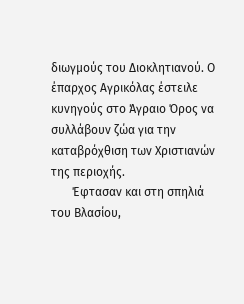διωγμούς του Διοκλητιανού. Ο έπαρχος Αγρικόλας έστειλε κυνηγούς στο Άγραιο Όρος να συλλάβουν ζώα για την καταβρόχθιση των Χριστιανών της περιοχής.
       Έφτασαν και στη σπηλιά του Βλασίου,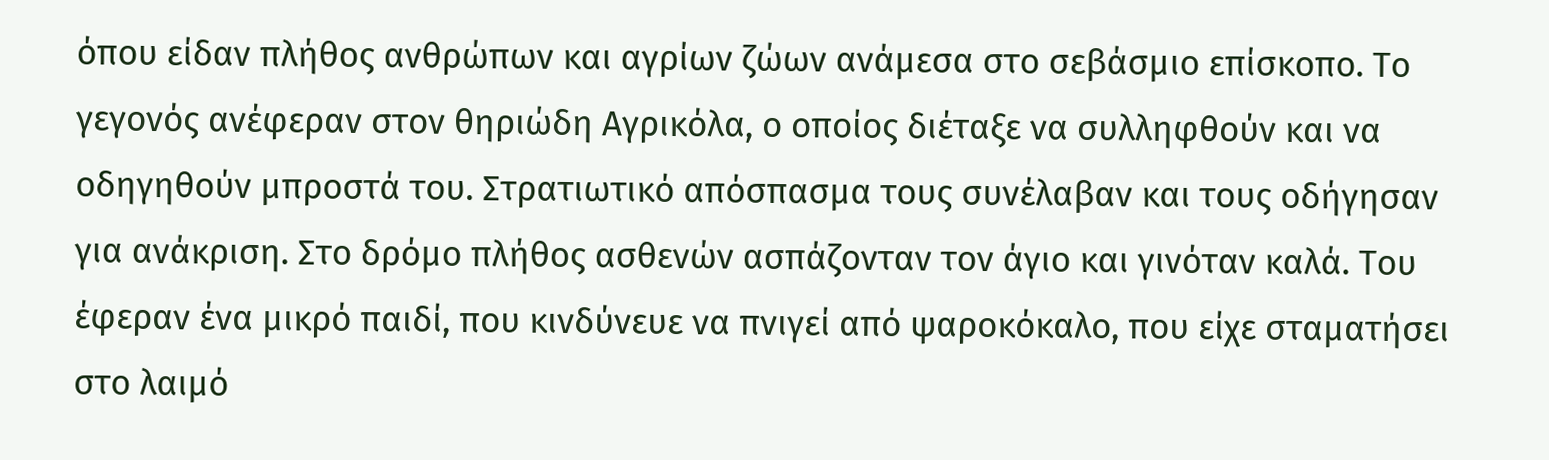όπου είδαν πλήθος ανθρώπων και αγρίων ζώων ανάμεσα στο σεβάσμιο επίσκοπο. Το γεγονός ανέφεραν στον θηριώδη Αγρικόλα, ο οποίος διέταξε να συλληφθούν και να οδηγηθούν μπροστά του. Στρατιωτικό απόσπασμα τους συνέλαβαν και τους οδήγησαν για ανάκριση. Στο δρόμο πλήθος ασθενών ασπάζονταν τον άγιο και γινόταν καλά. Του έφεραν ένα μικρό παιδί, που κινδύνευε να πνιγεί από ψαροκόκαλο, που είχε σταματήσει στο λαιμό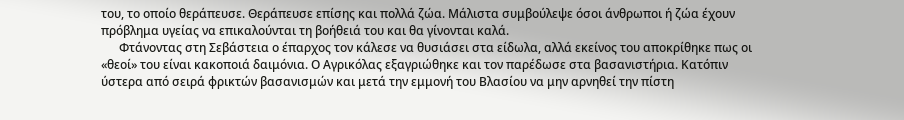του, το οποίο θεράπευσε. Θεράπευσε επίσης και πολλά ζώα. Μάλιστα συμβούλεψε όσοι άνθρωποι ή ζώα έχουν πρόβλημα υγείας να επικαλούνται τη βοήθειά του και θα γίνονται καλά.
      Φτάνοντας στη Σεβάστεια ο έπαρχος τον κάλεσε να θυσιάσει στα είδωλα, αλλά εκείνος του αποκρίθηκε πως οι «θεοί» του είναι κακοποιά δαιμόνια. Ο Αγρικόλας εξαγριώθηκε και τον παρέδωσε στα βασανιστήρια. Κατόπιν ύστερα από σειρά φρικτών βασανισμών και μετά την εμμονή του Βλασίου να μην αρνηθεί την πίστη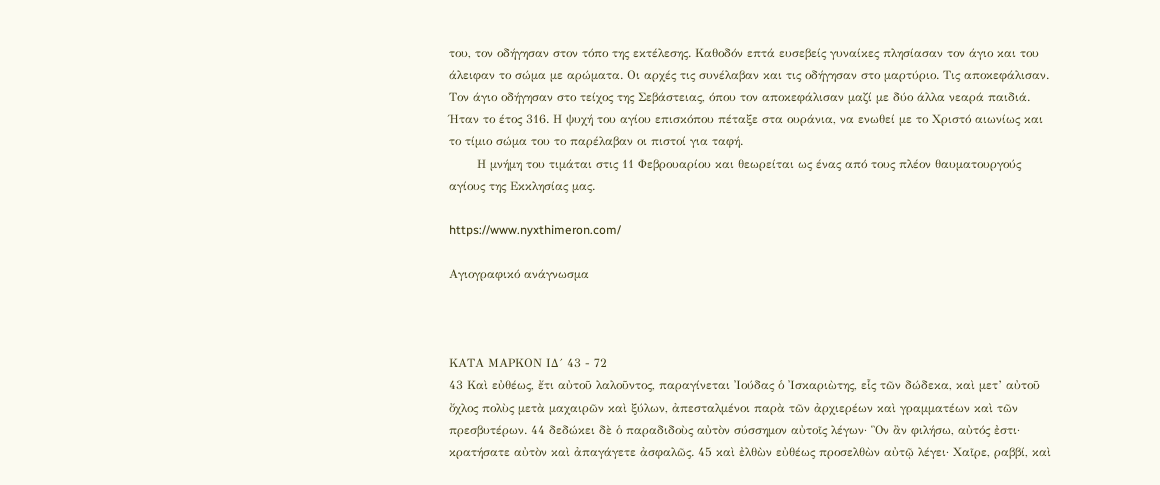του, τον οδήγησαν στον τόπο της εκτέλεσης. Καθοδόν επτά ευσεβείς γυναίκες πλησίασαν τον άγιο και του άλειφαν το σώμα με αρώματα. Οι αρχές τις συνέλαβαν και τις οδήγησαν στο μαρτύριο. Τις αποκεφάλισαν. Τον άγιο οδήγησαν στο τείχος της Σεβάστειας, όπου τον αποκεφάλισαν μαζί με δύο άλλα νεαρά παιδιά. Ήταν το έτος 316. Η ψυχή του αγίου επισκόπου πέταξε στα ουράνια, να ενωθεί με το Χριστό αιωνίως και το τίμιο σώμα του το παρέλαβαν οι πιστοί για ταφή.
       Η μνήμη του τιμάται στις 11 Φεβρουαρίου και θεωρείται ως ένας από τους πλέον θαυματουργούς αγίους της Εκκλησίας μας.

https://www.nyxthimeron.com/

Αγιογραφικό ανάγνωσμα



ΚΑΤΑ ΜΑΡΚΟΝ ΙΔ´ 43 - 72
43 Καὶ εὐθέως, ἔτι αὐτοῦ λαλοῦντος, παραγίνεται Ἰούδας ὁ Ἰσκαριὼτης, εἷς τῶν δώδεκα, καὶ μετ’ αὐτοῦ ὄχλος πολὺς μετὰ μαχαιρῶν καὶ ξύλων, ἀπεσταλμένοι παρὰ τῶν ἀρχιερέων καὶ γραμματέων καὶ τῶν πρεσβυτέρων. 44 δεδώκει δὲ ὁ παραδιδοὺς αὐτὸν σύσσημον αὐτοῖς λέγων· Ὃν ἂν φιλήσω, αὐτός ἐστι· κρατήσατε αὐτὸν καὶ ἀπαγάγετε ἀσφαλῶς. 45 καὶ ἐλθὼν εὐθέως προσελθὼν αὐτῷ λέγει· Χαῖρε, ραββί, καὶ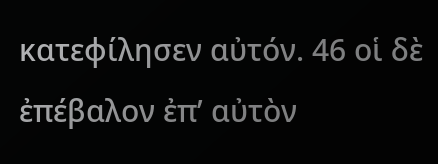κατεφίλησεν αὐτόν. 46 οἱ δὲ ἐπέβαλον ἐπ’ αὐτὸν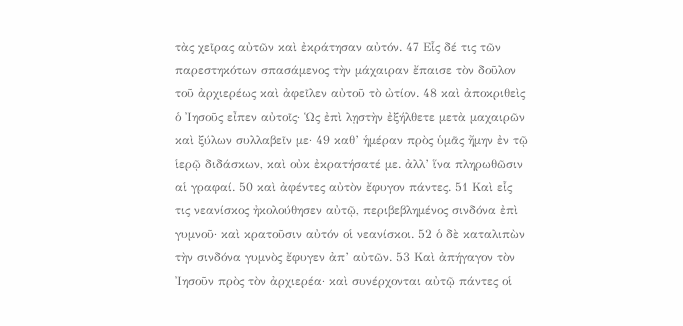τὰς χεῖρας αὐτῶν καὶ ἐκράτησαν αὐτόν. 47 Εἷς δέ τις τῶν παρεστηκότων σπασάμενος τὴν μάχαιραν ἔπαισε τὸν δοῦλον τοῦ ἀρχιερέως καὶ ἀφεῖλεν αὐτοῦ τὸ ὠτίον. 48 καὶ ἀποκριθεὶς ὁ Ἰησοῦς εἶπεν αὐτοῖς· Ὡς ἐπὶ λῃστὴν ἐξήλθετε μετὰ μαχαιρῶν καὶ ξύλων συλλαβεῖν με· 49 καθ’ ἡμέραν πρὸς ὑμᾶς ἤμην ἐν τῷ ἱερῷ διδάσκων, καὶ οὐκ ἐκρατήσατέ με. ἀλλ’ ἵνα πληρωθῶσιν αἱ γραφαί. 50 καὶ ἀφέντες αὐτὸν ἔφυγον πάντες. 51 Καὶ εἷς τις νεανίσκος ἠκολούθησεν αὐτῷ, περιβεβλημένος σινδόνα ἐπὶ γυμνοῦ· καὶ κρατοῦσιν αὐτόν οἱ νεανίσκοι. 52 ὁ δὲ καταλιπὼν τὴν σινδόνα γυμνὸς ἔφυγεν ἀπ’ αὐτῶν. 53 Καὶ ἀπήγαγον τὸν Ἰησοῦν πρὸς τὸν ἀρχιερέα· καὶ συνέρχονται αὐτῷ πάντες οἱ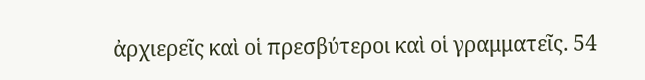ἀρχιερεῖς καὶ οἱ πρεσβύτεροι καὶ οἱ γραμματεῖς. 54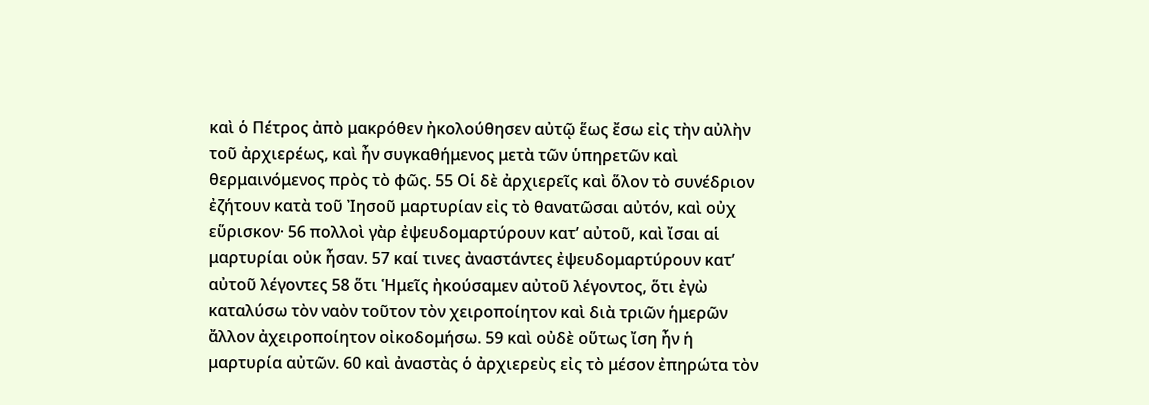καὶ ὁ Πέτρος ἀπὸ μακρόθεν ἠκολούθησεν αὐτῷ ἕως ἔσω εἰς τὴν αὐλὴν τοῦ ἀρχιερέως, καὶ ἦν συγκαθήμενος μετὰ τῶν ὑπηρετῶν καὶ θερμαινόμενος πρὸς τὸ φῶς. 55 Οἱ δὲ ἀρχιερεῖς καὶ ὅλον τὸ συνέδριον ἐζήτουν κατὰ τοῦ Ἰησοῦ μαρτυρίαν εἰς τὸ θανατῶσαι αὐτόν, καὶ οὐχ εὕρισκον· 56 πολλοὶ γὰρ ἐψευδομαρτύρουν κατ’ αὐτοῦ, καὶ ἴσαι αἱ μαρτυρίαι οὐκ ἦσαν. 57 καί τινες ἀναστάντες ἐψευδομαρτύρουν κατ’ αὐτοῦ λέγοντες 58 ὅτι Ἡμεῖς ἠκούσαμεν αὐτοῦ λέγοντος, ὅτι ἐγὼ καταλύσω τὸν ναὸν τοῦτον τὸν χειροποίητον καὶ διὰ τριῶν ἡμερῶν ἄλλον ἀχειροποίητον οἰκοδομήσω. 59 καὶ οὐδὲ οὕτως ἴση ἦν ἡ μαρτυρία αὐτῶν. 60 καὶ ἀναστὰς ὁ ἀρχιερεὺς εἰς τὸ μέσον ἐπηρώτα τὸν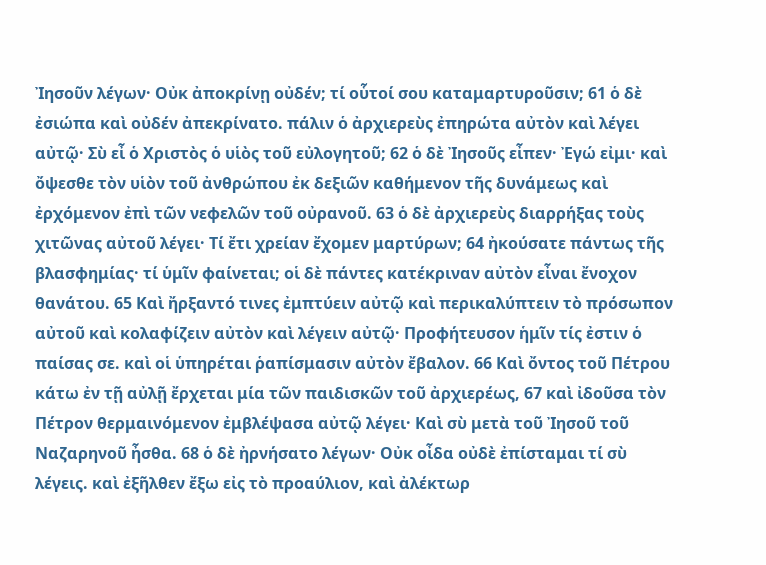Ἰησοῦν λέγων· Οὐκ ἀποκρίνῃ οὐδέν; τί οὗτοί σου καταμαρτυροῦσιν; 61 ὁ δὲ ἐσιώπα καὶ οὐδέν ἀπεκρίνατο. πάλιν ὁ ἀρχιερεὺς ἐπηρώτα αὐτὸν καὶ λέγει αὐτῷ· Σὺ εἶ ὁ Χριστὸς ὁ υἱὸς τοῦ εὐλογητοῦ; 62 ὁ δὲ Ἰησοῦς εἶπεν· Ἐγώ εἰμι· καὶ ὄψεσθε τὸν υἱὸν τοῦ ἀνθρώπου ἐκ δεξιῶν καθήμενον τῆς δυνάμεως καὶ ἐρχόμενον ἐπὶ τῶν νεφελῶν τοῦ οὐρανοῦ. 63 ὁ δὲ ἀρχιερεὺς διαρρήξας τοὺς χιτῶνας αὐτοῦ λέγει· Τί ἔτι χρείαν ἔχομεν μαρτύρων; 64 ἠκούσατε πάντως τῆς βλασφημίας· τί ὑμῖν φαίνεται; οἱ δὲ πάντες κατέκριναν αὐτὸν εἶναι ἔνοχον θανάτου. 65 Καὶ ἤρξαντό τινες ἐμπτύειν αὐτῷ καὶ περικαλύπτειν τὸ πρόσωπον αὐτοῦ καὶ κολαφίζειν αὐτὸν καὶ λέγειν αὐτῷ· Προφήτευσον ἡμῖν τίς ἐστιν ὁ παίσας σε. καὶ οἱ ὑπηρέται ῥαπίσμασιν αὐτὸν ἔβαλον. 66 Καὶ ὄντος τοῦ Πέτρου κάτω ἐν τῇ αὐλῇ ἔρχεται μία τῶν παιδισκῶν τοῦ ἀρχιερέως, 67 καὶ ἰδοῦσα τὸν Πέτρον θερμαινόμενον ἐμβλέψασα αὐτῷ λέγει· Καὶ σὺ μετὰ τοῦ Ἰησοῦ τοῦ Ναζαρηνοῦ ἦσθα. 68 ὁ δὲ ἠρνήσατο λέγων· Οὐκ οἶδα οὐδὲ ἐπίσταμαι τί σὺ λέγεις. καὶ ἐξῆλθεν ἔξω εἰς τὸ προαύλιον, καὶ ἀλέκτωρ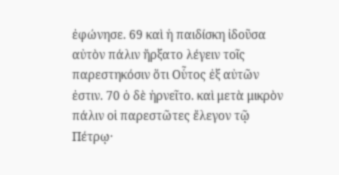ἐφώνησε. 69 καὶ ἡ παιδίσκη ἰδοῦσα αὐτὸν πάλιν ἤρξατο λέγειν τοῖς παρεστηκόσιν ὅτι Οὗτος ἐξ αὐτῶν ἐστιν. 70 ὁ δὲ ἠρνεῖτο. καὶ μετὰ μικρὸν πάλιν οἱ παρεστῶτες ἔλεγον τῷ Πέτρῳ·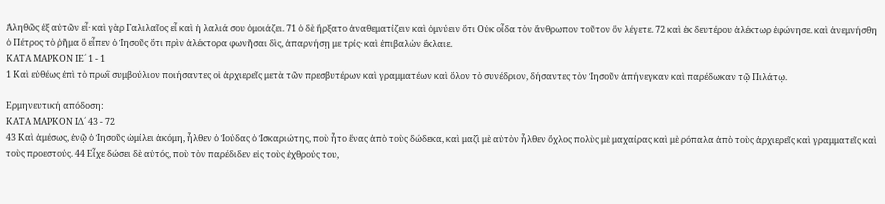Ἀληθῶς ἐξ αὐτῶν εἶ· καὶ γὰρ Γαλιλαῖος εἶ καὶ ἡ λαλιά σου ὁμοιάζει. 71 ὁ δὲ ἤρξατο ἀναθεματίζειν καὶ ὀμνύειν ὅτι Οὐκ οἶδα τὸν ἄνθρωπον τοῦτον ὃν λέγετε. 72 καὶ ἐκ δευτέρου ἀλέκτωρ ἐφώνησε. καὶ ἀνεμνήσθη ὁ Πέτρος τὸ ῥῆμα ὃ εἶπεν ὁ Ἰησοῦς ὅτι πρὶν ἀλέκτορα φωνῆσαι δὶς, ἀπαρνήσῃ με τρίς· καὶ ἐπιβαλὼν ἔκλαιε.
ΚΑΤΑ ΜΑΡΚΟΝ ΙΕ´ 1 - 1
1 Καὶ εὐθέως ἐπὶ τὸ πρωῒ συμβούλιον ποιήσαντες οἱ ἀρχιερεῖς μετὰ τῶν πρεσβυτέρων καὶ γραμματέων καὶ ὅλον τὸ συνέδριον, δήσαντες τὸν Ἰησοῦν ἀπήνεγκαν καὶ παρέδωκαν τῷ Πιλάτῳ.

Ερμηνευτική απόδοση:
ΚΑΤΑ ΜΑΡΚΟΝ ΙΔ´ 43 - 72
43 Καὶ ἀμέσως, ἐνῷ ὁ Ἰησοῦς ὡμίλει ἀκόμη, ἦλθεν ὁ Ἰούδας ὁ Ἰσκαριώτης, ποὺ ἦτο ἕνας ἀπὸ τοὺς δώδεκα, καὶ μαζὶ μὲ αὐτὸν ἦλθεν ὄχλος πολὺς μὲ μαχαίρας καὶ μὲ ρόπαλα ἀπὸ τοὺς ἀρχιερεῖς καὶ γραμματεῖς καὶ τοὺς προεστούς. 44 Εἶχε δώσει δὲ αὐτός, ποὺ τὸν παρέδιδεν εἰς τοὺς ἐχθρούς του,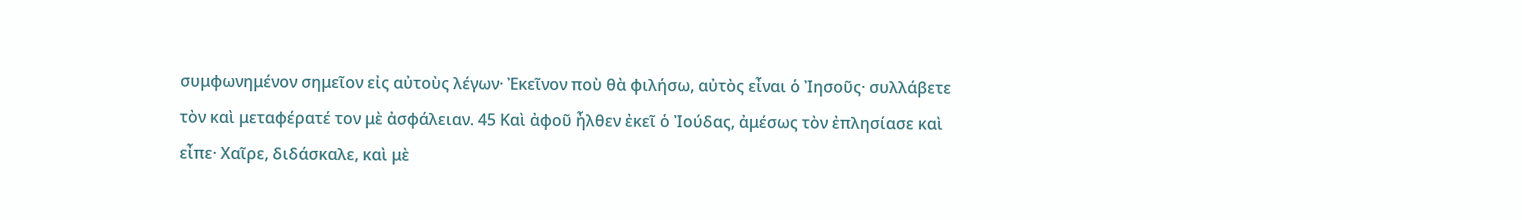συμφωνημένον σημεῖον εἰς αὐτοὺς λέγων· Ἐκεῖνον ποὺ θὰ φιλήσω, αὐτὸς εἶναι ὁ Ἰησοῦς· συλλάβετε τὸν καὶ μεταφέρατέ τον μὲ ἀσφάλειαν. 45 Καὶ ἀφοῦ ἦλθεν ἐκεῖ ὁ Ἰούδας, ἀμέσως τὸν ἐπλησίασε καὶ εἶπε· Χαῖρε, διδάσκαλε, καὶ μὲ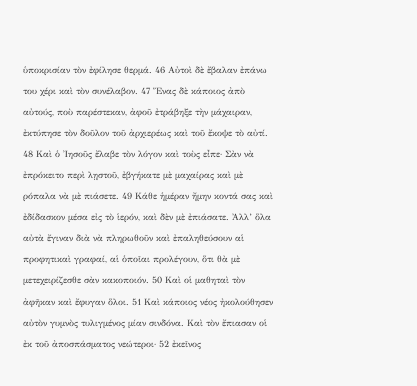ὑποκρισίαν τὸν ἐφίλησε θερμά. 46 Αὐτοὶ δὲ ἔβαλαν ἐπάνω του χέρι καὶ τὸν συνέλαβον. 47 Ἕνας δὲ κάποιος ἀπὸ αὐτούς, ποὺ παρέστεκαν, ἀφοῦ ἐτράβηξε τὴν μάχαιραν, ἐκτύπησε τὸν δοῦλον τοῦ ἀρχιερέως καὶ τοῦ ἔκοψε τὸ αὐτί. 48 Καὶ ὁ Ἰησοῦς ἔλαβε τὸν λόγον καὶ τοὺς εἶπε· Σὰν νὰ ἐπρόκειτο περὶ λῃστοῦ, ἐβγήκατε μὲ μαχαίρας καὶ μὲ ρόπαλα νὰ μὲ πιάσετε. 49 Κάθε ἡμέραν ἤμην κοντά σας καὶ ἐδίδασκον μέσα εἰς τὸ ἱερόν, καὶ δὲν μὲ ἐπιάσατε. Ἀλλ’ ὅλα αὐτὰ ἔγιναν διὰ νὰ πληρωθοῦν καὶ ἐπαληθεύσουν αἱ προφητικαὶ γραφαί, αἱ ὁποῖαι προλέγουν, ὅτι θὰ μὲ μετεχειρίζεσθε σὰν κακοποιόν. 50 Καὶ οἱ μαθηταὶ τὸν ἀφῆκαν καὶ ἔφυγαν ὅλοι. 51 Καὶ κάποιος νέος ἠκολούθησεν αὐτὸν γυμνὸς τυλιγμένος μίαν σινδόνα. Καὶ τὸν ἔπιασαν οἱ ἐκ τοῦ ἀποσπάσματος νεώτεροι· 52 ἐκεῖνος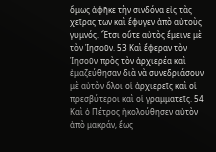ὅμως ἀφῆκε τὴν σινδόνα εἰς τὰς χεῖρας των καὶ ἔφυγεν ἀπὸ αὐτοὺς γυμνός. Ἔτσι οὔτε αὐτὸς ἔμεινε μὲ τὸν Ἰησοῦν. 53 Καὶ ἔφεραν τὸν Ἰησοῦν πρὸς τὸν ἀρχιερέα καὶ ἐμαζεύθησαν διὰ νὰ συνεδριάσουν μὲ αὐτὸν ὅλοι οἱ ἀρχιερεῖς καὶ οἱ πρεσβύτεροι καὶ οἱ γραμματεῖς. 54 Καὶ ὁ Πέτρος ἠκολούθησεν αὐτὸν ἀπὸ μακράν, ἕως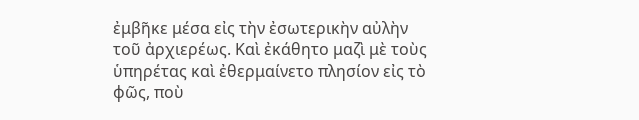ἐμβῆκε μέσα εἰς τὴν ἐσωτερικὴν αὐλὴν τοῦ ἀρχιερέως. Καὶ ἐκάθητο μαζὶ μὲ τοὺς ὑπηρέτας καὶ ἐθερμαίνετο πλησίον εἰς τὸ φῶς, ποὺ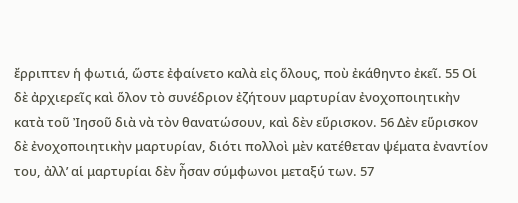ἔρριπτεν ἡ φωτιά, ὥστε ἐφαίνετο καλὰ εἰς ὅλους, ποὺ ἐκάθηντο ἐκεῖ. 55 Οἱ δὲ ἀρχιερεῖς καὶ ὅλον τὸ συνέδριον ἐζήτουν μαρτυρίαν ἐνοχοποιητικὴν κατὰ τοῦ Ἰησοῦ διὰ νὰ τὸν θανατώσουν, καὶ δὲν εὕρισκον. 56 Δὲν εὕρισκον δὲ ἐνοχοποιητικὴν μαρτυρίαν, διότι πολλοὶ μὲν κατέθεταν ψέματα ἐναντίον του, ἀλλ’ αἱ μαρτυρίαι δὲν ἦσαν σύμφωνοι μεταξύ των. 57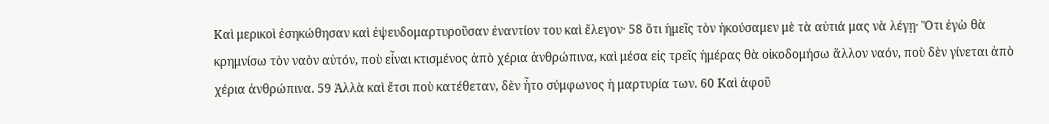Καὶ μερικοὶ ἐσηκώθησαν καὶ ἐψευδομαρτυροῦσαν ἐναντίον του καὶ ἔλεγον· 58 ὅτι ἡμεῖς τὸν ἠκούσαμεν μὲ τὰ αὐτιά μας νὰ λέγῃ· Ὅτι ἐγὼ θὰ κρημνίσω τὸν ναὸν αὐτόν, ποὺ εἶναι κτισμένος ἀπὸ χέρια ἀνθρώπινα, καὶ μέσα εἰς τρεῖς ἡμέρας θὰ οἰκοδομήσω ἄλλον ναόν, ποὺ δὲν γίνεται ἀπὸ χέρια ἀνθρώπινα. 59 Ἀλλὰ καὶ ἔτσι ποὺ κατέθεταν, δὲν ἦτο σύμφωνος ἡ μαρτυρία των. 60 Καὶ ἀφοῦ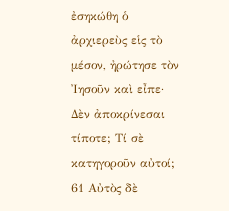ἐσηκώθη ὁ ἀρχιερεὺς εἱς τὸ μέσον, ἠρώτησε τὸν Ἰησοῦν καὶ εἶπε· Δὲν ἀποκρίνεσαι τίποτε; Τί σὲ κατηγοροῦν αὐτοί; 61 Αὐτὸς δὲ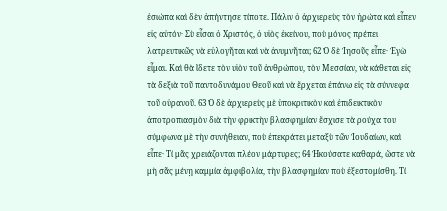ἐσιώπα καὶ δὲν ἀπήντησε τίποτε. Πάλιν ὁ ἀρχιερεὺς τὸν ἠρώτα καὶ εἶπεν εἰς αὐτόν· Σὺ εἶσαι ὁ Χριστός, ὁ υἱὸς ἐκείνου, ποὺ μόνος πρέπει λατρευτικῶς νὰ εὐλογῆται καὶ νὰ ἀνυμνῆται; 62 Ὁ δὲ Ἰησοῦς εἶπε· Ἐγὼ εἶμαι. Καὶ θὰ ἴδετε τὸν υἱὸν τοῦ ἀνθρώπου, τὸν Μεσσίαν, νὰ κάθεται εἰς τὰ δεξιὰ τοῦ παντοδυνάμου Θεοῦ καὶ νὰ ἔρχεται ἐπάνω εἰς τὰ σύννεφα τοῦ οὐρανοῦ. 63 Ὁ δὲ ἀρχιερεὺς μὲ ὑποκριτικὸν καὶ ἐπιδεικτικὸν ἀποτροπιασμὸν διὰ τὴν φρικτὴν βλασφημίαν ἔσχισε τὰ ρούχα του σύμφωνα μὲ τὴν συνήθειαν, ποὺ ἐπεκράτει μεταξὺ τῶν Ἰουδαίων, καὶ εἶπε· Τί μᾶς χρειάζονται πλέον μάρτυρες; 64 Ἠκούσατε καθαρά, ὥστε νὰ μὴ σᾶς μένῃ καμμία ἀμφιβολία, τὴν βλασφημίαν ποὺ ἐξεστομίσθη. Τί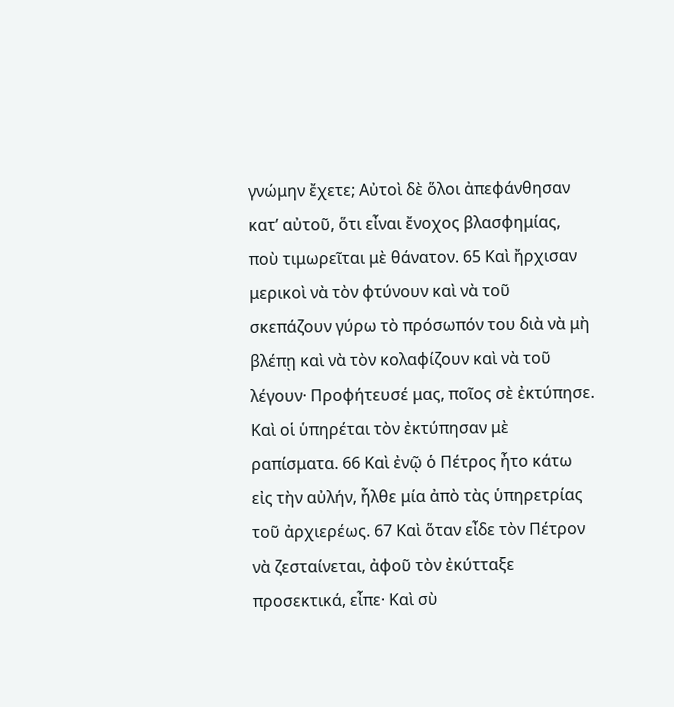γνώμην ἔχετε; Αὐτοὶ δὲ ὅλοι ἀπεφάνθησαν κατ’ αὐτοῦ, ὅτι εἶναι ἔνοχος βλασφημίας, ποὺ τιμωρεῖται μὲ θάνατον. 65 Καὶ ἤρχισαν μερικοὶ νὰ τὸν φτύνουν καὶ νὰ τοῦ σκεπάζουν γύρω τὸ πρόσωπόν του διὰ νὰ μὴ βλέπῃ καὶ νὰ τὸν κολαφίζουν καὶ νὰ τοῦ λέγουν· Προφήτευσέ μας, ποῖος σὲ ἐκτύπησε. Καὶ οἱ ὑπηρέται τὸν ἐκτύπησαν μὲ ραπίσματα. 66 Καὶ ἐνῷ ὁ Πέτρος ἦτο κάτω εἰς τὴν αὐλήν, ἦλθε μία ἀπὸ τὰς ὑπηρετρίας τοῦ ἀρχιερέως. 67 Καὶ ὅταν εἶδε τὸν Πέτρον νὰ ζεσταίνεται, ἀφοῦ τὸν ἐκύτταξε προσεκτικά, εἶπε· Καὶ σὺ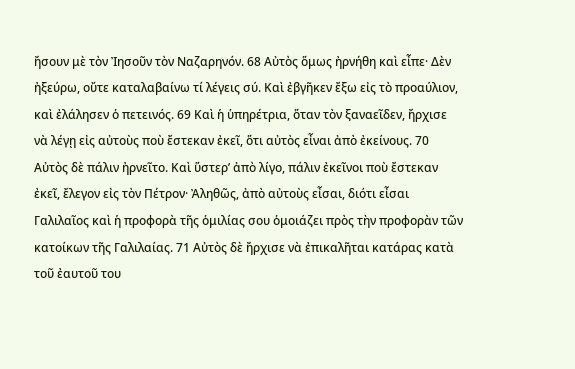ἤσουν μὲ τὸν Ἰησοῦν τὸν Ναζαρηνόν. 68 Αὐτὸς ὅμως ἠρνήθη καὶ εἶπε· Δὲν ἠξεύρω, οὔτε καταλαβαίνω τί λέγεις σύ. Καὶ ἐβγῆκεν ἔξω εἰς τὸ προαύλιον, καὶ ἐλάλησεν ὁ πετεινός. 69 Καὶ ἡ ὑπηρέτρια, ὅταν τὸν ξαναεῖδεν, ἤρχισε νὰ λέγῃ εἰς αὐτοὺς ποὺ ἔστεκαν ἐκεῖ, ὅτι αὐτὸς εἶναι ἀπὸ ἐκείνους. 70 Αὐτὸς δὲ πάλιν ἠρνεῖτο. Καὶ ὕστερ’ ἀπὸ λίγο, πάλιν ἐκεῖνοι ποὺ ἔστεκαν ἐκεῖ, ἔλεγον εἰς τὸν Πέτρον· Ἀληθῶς, ἀπὸ αὐτοὺς εἶσαι, διότι εἶσαι Γαλιλαῖος καὶ ἡ προφορὰ τῆς ὁμιλίας σου ὁμοιάζει πρὸς τὴν προφορὰν τῶν κατοίκων τῆς Γαλιλαίας. 71 Αὐτὸς δὲ ἤρχισε νὰ ἐπικαλῆται κατάρας κατὰ τοῦ ἐαυτοῦ του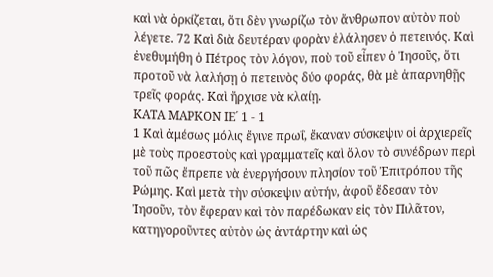καὶ νὰ ὁρκίζεται, ὅτι δὲν γνωρίζω τὸν ἄνθρωπον αὐτὸν ποὺ λέγετε. 72 Καὶ διὰ δευτέραν φορὰν ἐλάλησεν ὁ πετεινός. Καὶ ἐνεθυμήθη ὁ Πέτρος τὸν λόγον, ποὺ τοῦ εἶπεν ὁ Ἰησοῦς, ὅτι προτοῦ νὰ λαλήσῃ ὁ πετεινὸς δύο φοράς, θὰ μὲ ἀπαρνηθῇς τρεῖς φοράς. Καὶ ἤρχισε νὰ κλαίῃ.
ΚΑΤΑ ΜΑΡΚΟΝ ΙΕ´ 1 - 1
1 Καὶ ἀμέσως μόλις ἔγινε πρωΐ, ἔκαναν σύσκεψιν οἱ ἀρχιερεῖς μὲ τοὺς προεστοὺς καὶ γραμματεῖς καὶ ὅλον τὸ συνέδρων περὶ τοῦ πῶς ἔπρεπε νὰ ἐνεργήσουν πλησίον τοῦ Ἐπιτρόπου τῆς Ρώμης. Καὶ μετὰ τὴν σύσκεψιν αὐτήν, ἀφοῦ ἔδεσαν τὸν Ἰησοῦν, τὸν ἔφεραν καὶ τὸν παρέδωκαν εἰς τὸν Πιλᾶτον, κατηγοροῦντες αὐτὸν ὡς ἀντάρτην καὶ ὡς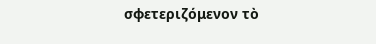σφετεριζόμενον τὸ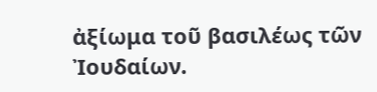ἀξίωμα τοῦ βασιλέως τῶν Ἰουδαίων.